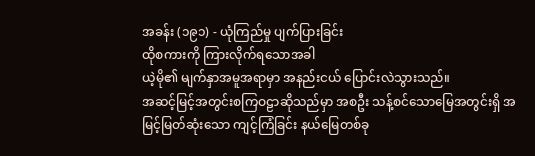အခန်း (၁၉၁) - ယုံကြည်မှု ပျက်ပြားခြင်း
ထိုစကားကို ကြားလိုက်ရသောအခါ
ယဲ့မို၏ မျက်နှာအမူအရာမှာ အနည်းငယ် ပြောင်းလဲသွားသည်။
အဆင့်မြင့်အတွင်းစကြဝဠာဆိုသည်မှာ အစဦး သန့်စင်သောမြေအတွင်းရှိ အမြင့်မြတ်ဆုံးသော ကျင့်ကြံခြင်း နယ်မြေတစ်ခု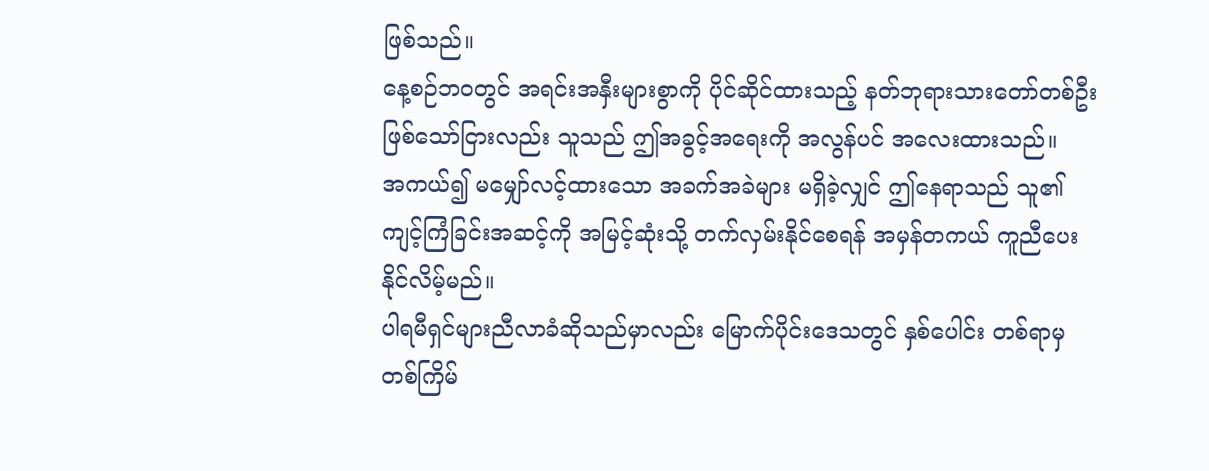ဖြစ်သည်။
နေ့စဉ်ဘဝတွင် အရင်းအနှီးများစွာကို ပိုင်ဆိုင်ထားသည့် နတ်ဘုရားသားတော်တစ်ဦး ဖြစ်သော်ငြားလည်း သူသည် ဤအခွင့်အရေးကို အလွန်ပင် အလေးထားသည်။
အကယ်၍ မမျှော်လင့်ထားသော အခက်အခဲများ မရှိခဲ့လျှင် ဤနေရာသည် သူ၏ ကျင့်ကြံခြင်းအဆင့်ကို အမြင့်ဆုံးသို့ တက်လှမ်းနိုင်စေရန် အမှန်တကယ် ကူညီပေးနိုင်လိမ့်မည်။
ပါရမီရှင်များညီလာခံဆိုသည်မှာလည်း မြောက်ပိုင်းဒေသတွင် နှစ်ပေါင်း တစ်ရာမှ တစ်ကြိမ်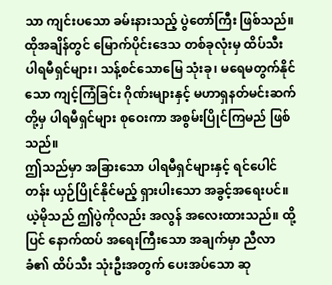သာ ကျင်းပသော ခမ်းနားသည့် ပွဲတော်ကြီး ဖြစ်သည်။
ထိုအချိန်တွင် မြောက်ပိုင်းဒေသ တစ်ခုလုံးမှ ထိပ်သီး ပါရမီရှင်များ၊ သန့်စင်သောမြေ သုံးခု၊ မရေမတွက်နိုင်သော ကျင့်ကြံခြင်း ဂိုဏ်းများနှင့် မဟာရှနတ်မင်းဆက်တို့မှ ပါရမီရှင်များ စုဝေးကာ အစွမ်းပြိုင်ကြမည် ဖြစ်သည်။
ဤသည်မှာ အခြားသော ပါရမီရှင်များနှင့် ရင်ပေါင်တန်း ယှဉ်ပြိုင်နိုင်မည့် ရှားပါးသော အခွင့်အရေးပင်။
ယဲ့မိုသည် ဤပွဲကိုလည်း အလွန် အလေးထားသည်။ ထို့ပြင် နောက်ထပ် အရေးကြီးသော အချက်မှာ ညီလာခံ၏ ထိပ်သီး သုံးဦးအတွက် ပေးအပ်သော ဆု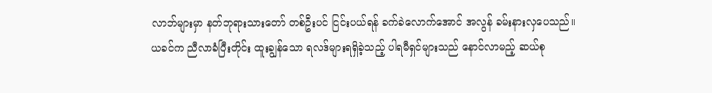လာဘ်များမှာ နတ်ဘုရားသားတော် တစ်ဦးပင် ငြင်းပယ်ရန် ခက်ခဲလောက်အောင် အလွန် ခမ်းနားလှပေသည်။
ယခင်က ညီလာခံပြီးတိုင်း ထူးချွန်သော ရလဒ်များရရှိခဲ့သည့် ပါရမီရှင်များသည် နောင်လာမည့် ဆယ်စု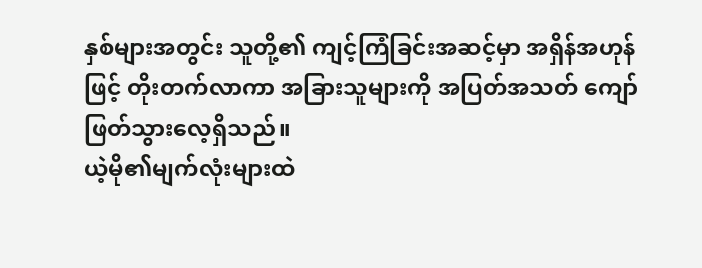နှစ်များအတွင်း သူတို့၏ ကျင့်ကြံခြင်းအဆင့်မှာ အရှိန်အဟုန်ဖြင့် တိုးတက်လာကာ အခြားသူများကို အပြတ်အသတ် ကျော်ဖြတ်သွားလေ့ရှိသည်။
ယဲ့မို၏မျက်လုံးများထဲ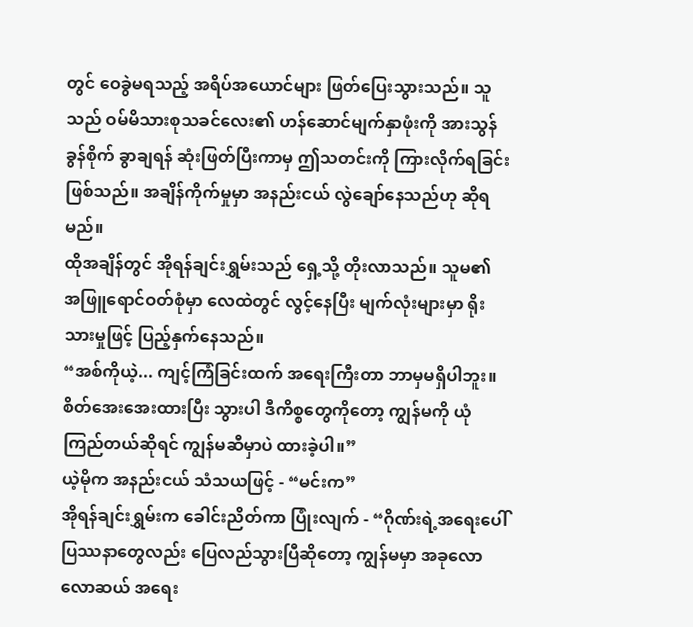တွင် ဝေခွဲမရသည့် အရိပ်အယောင်များ ဖြတ်ပြေးသွားသည်။ သူသည် ဝမ်မိသားစုသခင်လေး၏ ဟန်ဆောင်မျက်နှာဖုံးကို အားသွန်ခွန်စိုက် ခွာချရန် ဆုံးဖြတ်ပြီးကာမှ ဤသတင်းကို ကြားလိုက်ရခြင်း ဖြစ်သည်။ အချိန်ကိုက်မှုမှာ အနည်းငယ် လွဲချော်နေသည်ဟု ဆိုရမည်။
ထိုအချိန်တွင် အိုရန်ချင်းရွှမ်းသည် ရှေ့သို့ တိုးလာသည်။ သူမ၏ အဖြူရောင်ဝတ်စုံမှာ လေထဲတွင် လွင့်နေပြီး မျက်လုံးများမှာ ရိုးသားမှုဖြင့် ပြည့်နှက်နေသည်။
“အစ်ကိုယဲ့... ကျင့်ကြံခြင်းထက် အရေးကြီးတာ ဘာမှမရှိပါဘူး။ စိတ်အေးအေးထားပြီး သွားပါ ဒီကိစ္စတွေကိုတော့ ကျွန်မကို ယုံကြည်တယ်ဆိုရင် ကျွန်မဆီမှာပဲ ထားခဲ့ပါ။”
ယဲ့မိုက အနည်းငယ် သံသယဖြင့် - “မင်းက”
အိုရန်ချင်းရွှမ်းက ခေါင်းညိတ်ကာ ပြုံးလျက် - “ဂိုဏ်းရဲ့အရေးပေါ် ပြဿနာတွေလည်း ပြေလည်သွားပြီဆိုတော့ ကျွန်မမှာ အခုလောလောဆယ် အရေး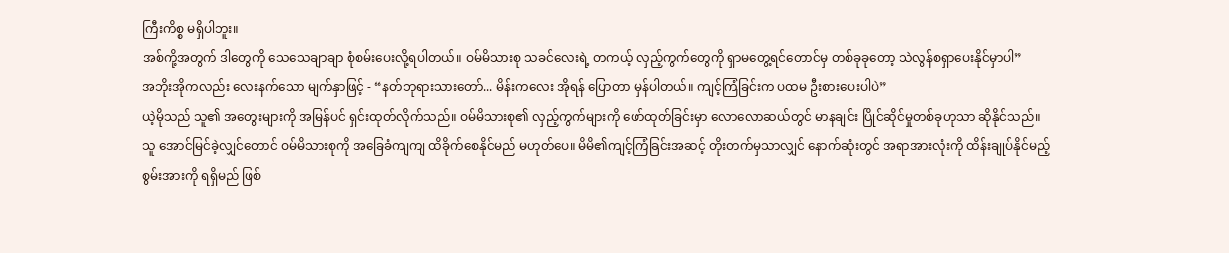ကြီးကိစ္စ မရှိပါဘူး။
အစ်ကို့အတွက် ဒါတွေကို သေသေချာချာ စုံစမ်းပေးလို့ရပါတယ်။ ဝမ်မိသားစု သခင်လေးရဲ့ တကယ့် လှည့်ကွက်တွေကို ရှာမတွေ့ရင်တောင်မှ တစ်ခုခုတော့ သဲလွန်စရှာပေးနိုင်မှာပါ”
အဘိုးအိုကလည်း လေးနက်သော မျက်နှာဖြင့် - “နတ်ဘုရားသားတော်... မိန်းကလေး အိုရန် ပြောတာ မှန်ပါတယ်။ ကျင့်ကြံခြင်းက ပထမ ဦးစားပေးပါပဲ”
ယဲ့မိုသည် သူ၏ အတွေးများကို အမြန်ပင် ရှင်းထုတ်လိုက်သည်။ ဝမ်မိသားစု၏ လှည့်ကွက်များကို ဖော်ထုတ်ခြင်းမှာ လောလောဆယ်တွင် မာနချင်း ပြိုင်ဆိုင်မှုတစ်ခုဟုသာ ဆိုနိုင်သည်။
သူ အောင်မြင်ခဲ့လျှင်တောင် ဝမ်မိသားစုကို အခြေခံကျကျ ထိခိုက်စေနိုင်မည် မဟုတ်ပေ။ မိမိ၏ကျင့်ကြံခြင်းအဆင့် တိုးတက်မှသာလျှင် နောက်ဆုံးတွင် အရာအားလုံးကို ထိန်းချုပ်နိုင်မည့် စွမ်းအားကို ရရှိမည် ဖြစ်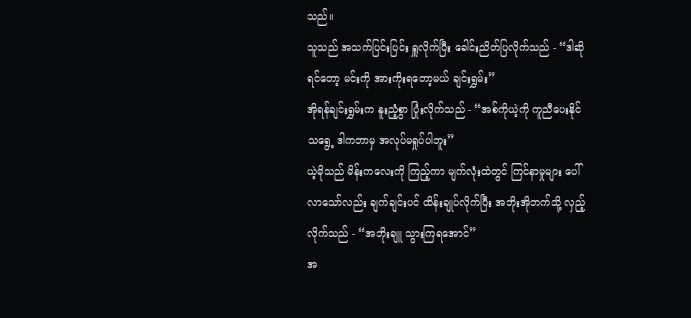သည်။
သူသည် အသက်ပြင်းပြင်း ရှူလိုက်ပြီး ခေါင်းညိတ်ပြလိုက်သည် - “ဒါဆိုရင်တော့ မင်းကို အားကိုးရတော့မယ် ချင်းရွှမ်း”
အိုရန်ချင်းရွှမ်းက နူးညံ့စွာ ပြုံးလိုက်သည် - “အစ်ကိုယဲ့ကို ကူညီပေးနိုင်သရွေ့ ဒါကဘာမှ အလုပ်မရှုပ်ပါဘူး”
ယဲ့မိုသည် မိန်းကလေးကို ကြည့်ကာ မျက်လုံးထဲတွင် ကြင်နာမှုများ ပေါ်လာသော်လည်း ချက်ချင်းပင် ထိန်းချုပ်လိုက်ပြီး အဘိုးအိုဘက်သို့ လှည့်လိုက်သည် - “အဘိုးချူ သွားကြရအောင်”
အ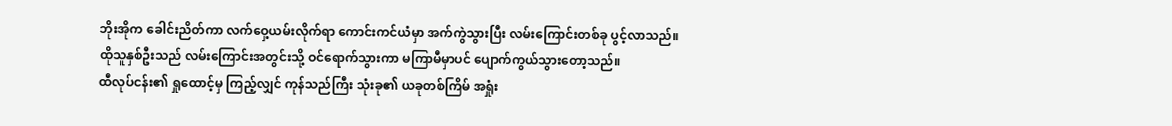ဘိုးအိုက ခေါင်းညိတ်ကာ လက်ဝှေ့ယမ်းလိုက်ရာ ကောင်းကင်ယံမှာ အက်ကွဲသွားပြီး လမ်းကြောင်းတစ်ခု ပွင့်လာသည်။
ထိုသူနှစ်ဦးသည် လမ်းကြောင်းအတွင်းသို့ ဝင်ရောက်သွားကာ မကြာမီမှာပင် ပျောက်ကွယ်သွားတော့သည်။
ထီလုပ်ငန်း၏ ရှုထောင့်မှ ကြည့်လျှင် ကုန်သည်ကြီး သုံးခု၏ ယခုတစ်ကြိမ် အရှုံး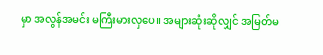မှာ အလွန်အမင်း မကြီးမားလှပေ။ အများဆုံးဆိုလျှင် အမြတ်မ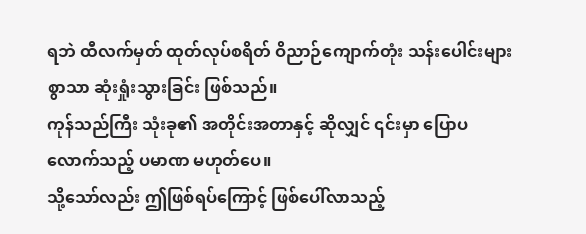ရဘဲ ထီလက်မှတ် ထုတ်လုပ်စရိတ် ဝိညာဉ်ကျောက်တုံး သန်းပေါင်းများစွာသာ ဆုံးရှုံးသွားခြင်း ဖြစ်သည်။
ကုန်သည်ကြီး သုံးခု၏ အတိုင်းအတာနှင့် ဆိုလျှင် ၎င်းမှာ ပြောပလောက်သည့် ပမာဏ မဟုတ်ပေ။
သို့သော်လည်း ဤဖြစ်ရပ်ကြောင့် ဖြစ်ပေါ်လာသည့်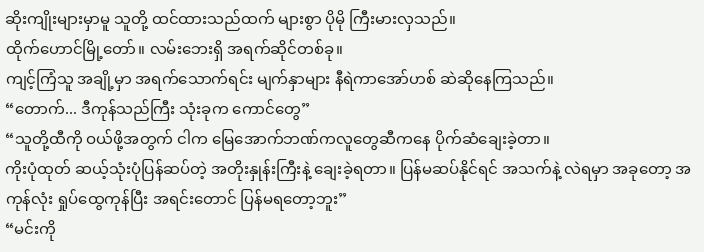ဆိုးကျိုးများမှာမူ သူတို့ ထင်ထားသည်ထက် များစွာ ပိုမို ကြီးမားလှသည်။
ထိုက်ဟောင်မြို့တော်။ လမ်းဘေးရှိ အရက်ဆိုင်တစ်ခု။
ကျင့်ကြံသူ အချို့မှာ အရက်သောက်ရင်း မျက်နှာများ နီရဲကာအော်ဟစ် ဆဲဆိုနေကြသည်။
“တောက်... ဒီကုန်သည်ကြီး သုံးခုက ကောင်တွေ”
“သူတို့ထီကို ဝယ်ဖို့အတွက် ငါက မြေအောက်ဘဏ်ကလူတွေဆီကနေ ပိုက်ဆံချေးခဲ့တာ။
ကိုးပုံထုတ် ဆယ့်သုံးပုံပြန်ဆပ်တဲ့ အတိုးနှုန်းကြီးနဲ့ ချေးခဲ့ရတာ။ ပြန်မဆပ်နိုင်ရင် အသက်နဲ့ လဲရမှာ အခုတော့ အကုန်လုံး ရှုပ်ထွေကုန်ပြီး အရင်းတောင် ပြန်မရတော့ဘူး”
“မင်းကို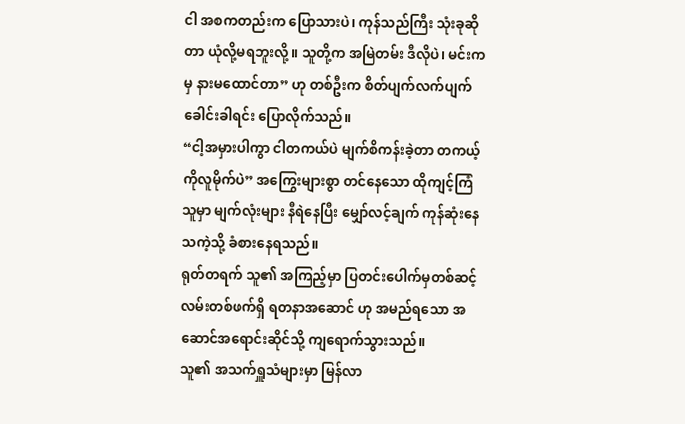ငါ အစကတည်းက ပြောသားပဲ၊ ကုန်သည်ကြီး သုံးခုဆိုတာ ယုံလို့မရဘူးလို့။ သူတို့က အမြဲတမ်း ဒီလိုပဲ၊ မင်းကမှ နားမထောင်တာ” ဟု တစ်ဦးက စိတ်ပျက်လက်ပျက် ခေါင်းခါရင်း ပြောလိုက်သည်။
“ငါ့အမှားပါကွာ ငါတကယ်ပဲ မျက်စိကန်းခဲ့တာ တကယ့်ကိုလူမိုက်ပဲ” အကြွေးများစွာ တင်နေသော ထိုကျင့်ကြံသူမှာ မျက်လုံးများ နီရဲနေပြီး မျှော်လင့်ချက် ကုန်ဆုံးနေသကဲ့သို့ ခံစားနေရသည်။
ရုတ်တရက် သူ၏ အကြည့်မှာ ပြတင်းပေါက်မှတစ်ဆင့်လမ်းတစ်ဖက်ရှိ ရတနာအဆောင် ဟု အမည်ရသော အဆောင်အရောင်းဆိုင်သို့ ကျရောက်သွားသည်။
သူ၏ အသက်ရှူသံများမှာ မြန်လာ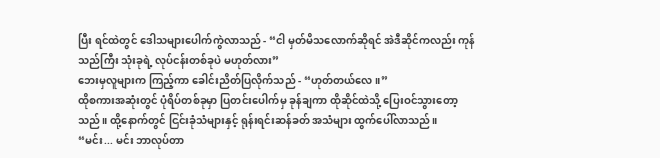ပြီး ရင်ထဲတွင် ဒေါသများပေါက်ကွဲလာသည် - “ငါ မှတ်မိသလောက်ဆိုရင် အဲဒီဆိုင်ကလည်း ကုန်သည်ကြီး သုံးခုရဲ့ လုပ်ငန်းတစ်ခုပဲ မဟုတ်လား”
ဘေးမှလူများက ကြည့်ကာ ခေါင်းညိတ်ပြလိုက်သည် - “ဟုတ်တယ်လေ။”
ထိုစကားအဆုံးတွင် ပုံရိပ်တစ်ခုမှာ ပြတင်းပေါက်မှ ခုန်ချကာ ထိုဆိုင်ထဲသို့ ပြေးဝင်သွားတော့သည်။ ထို့နောက်တွင် ငြင်းခုံသံများနှင့် ရုန်းရင်းဆန်ခတ် အသံများ ထွက်ပေါ်လာသည်။
“မင်း... မင်း ဘာလုပ်တာ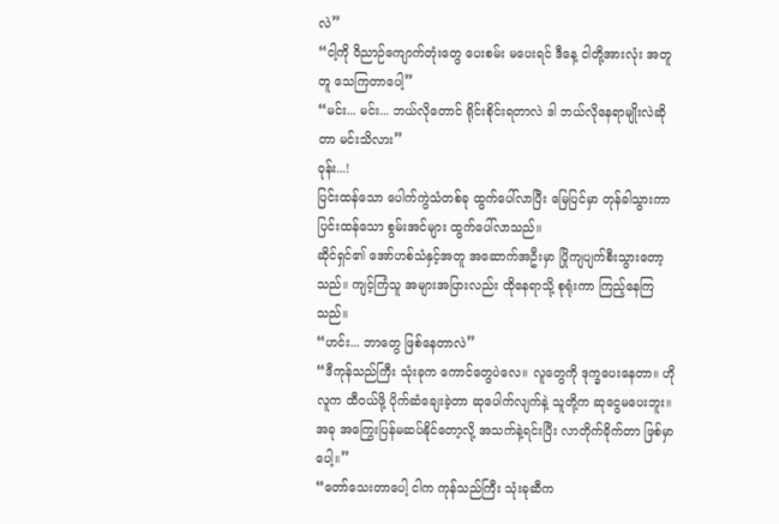လဲ”
“ငါ့ကို ဝိညာဉ်ကျောက်တုံးတွေ ပေးစမ်း မပေးရင် ဒီနေ့ ငါတို့အားလုံး အတူတူ သေကြတာပေါ့”
“မင်း... မင်း... ဘယ်လိုတောင် ရိုင်းစိုင်းရတာလဲ ဒါ ဘယ်လိုနေရာမျိုးလဲဆိုတာ မင်းသိလား”
ဝုန်း...!
ပြင်းထန်သော ပေါက်ကွဲသံတစ်ခု ထွက်ပေါ်လာပြီး မြေပြင်မှာ တုန်ခါသွားကာ ပြင်းထန်သော စွမ်းအင်များ ထွက်ပေါ်လာသည်။
ဆိုင်ရှင်၏ အော်ဟစ်သံနှင့်အတူ အဆောက်အဦးမှာ ပြိုကျပျက်စီးသွားတော့သည်။ ကျင့်ကြံသူ အများအပြားလည်း ထိုနေရာသို့ စုရုံးကာ ကြည့်နေကြသည်။
“ဟင်း... ဘာတွေ ဖြစ်နေတာလဲ”
“ဒီကုန်သည်ကြီး သုံးခုက ကောင်တွေပဲလေ။ လူတွေကို ဒုက္ခပေးနေတာ။ ဟိုလူက ထီဝယ်ဖို့ ပိုက်ဆံချေးခဲ့တာ ဆုပေါက်လျက်နဲ့ သူတို့က ဆုငွေမပေးဘူး။ အခု အကြွေးပြန်မဆပ်နိုင်တော့လို့ အသက်နဲ့ရင်းပြီး လာတိုက်ခိုက်တာ ဖြစ်မှာပေါ့။”
“တော်သေးတာပေါ့ ငါက ကုန်သည်ကြီး သုံးခုဆီက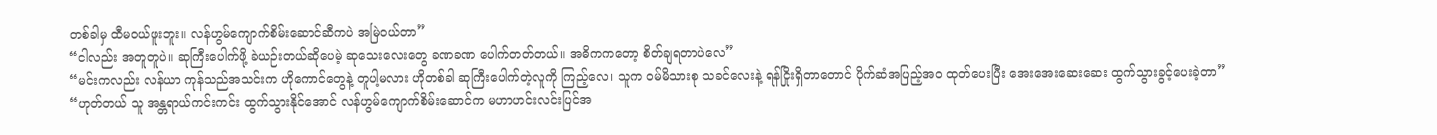တစ်ခါမှ ထီမဝယ်ဖူးဘူး။ လန်ဟွမ်ကျောက်စိမ်းဆောင်ဆီကပဲ အမြဲဝယ်တာ”
“ငါလည်း အတူတူပဲ။ ဆုကြီးပေါက်ဖို့ ခဲယဉ်းတယ်ဆိုပေမဲ့ ဆုသေးလေးတွေ ခဏခဏ ပေါက်တတ်တယ်။ အဓိကကတော့ စိတ်ချရတာပဲလေ”
“မင်းကလည်း လန်ယာ ကုန်သည်အသင်းက ဟိုကောင်တွေနဲ့ တူပါ့မလား ဟိုတစ်ခါ ဆုကြီးပေါက်တဲ့လူကို ကြည့်လေ၊ သူက ဝမ်မိသားစု သခင်လေးနဲ့ ရန်ငြိုးရှိတာတောင် ပိုက်ဆံအပြည့်အဝ ထုတ်ပေးပြီး အေးအေးဆေးဆေး ထွက်သွားခွင့်ပေးခဲ့တာ”
“ဟုတ်တယ် သူ အန္တရာယ်ကင်းကင်း ထွက်သွားနိုင်အောင် လန်ဟွမ်ကျောက်စိမ်းဆောင်က မဟာဟင်းလင်းပြင်အ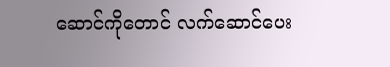ဆောင်ကိုတောင် လက်ဆောင်ပေး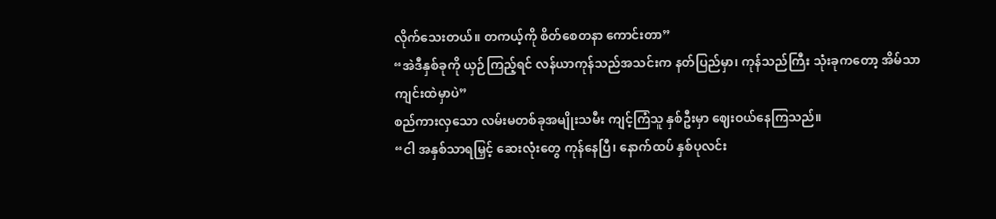လိုက်သေးတယ်။ တကယ့်ကို စိတ်စေတနာ ကောင်းတာ”
“အဲဒီနှစ်ခုကို ယှဉ်ကြည့်ရင် လန်ယာကုန်သည်အသင်းက နတ်ပြည်မှာ၊ ကုန်သည်ကြီး သုံးခုကတော့ အိမ်သာကျင်းထဲမှာပဲ”
စည်ကားလှသော လမ်းမတစ်ခုအမျိုးသမီး ကျင့်ကြံသူ နှစ်ဦးမှာ ဈေးဝယ်နေကြသည်။
“ငါ အနှစ်သာရမြှင့် ဆေးလုံးတွေ ကုန်နေပြီ၊ နောက်ထပ် နှစ်ပုလင်း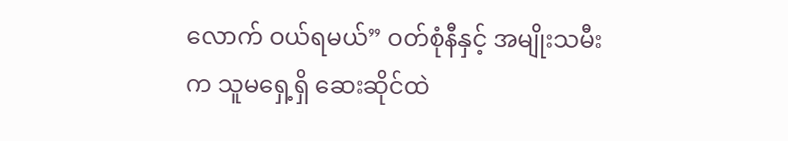လောက် ဝယ်ရမယ်” ဝတ်စုံနီနှင့် အမျိုးသမီးက သူမရှေ့ရှိ ဆေးဆိုင်ထဲ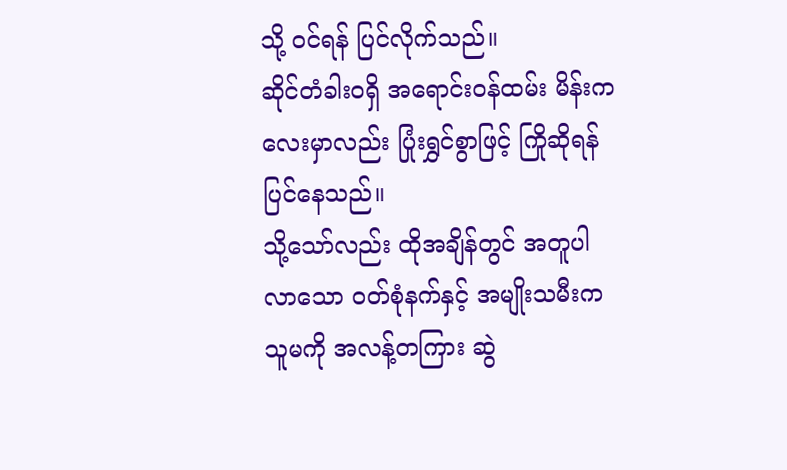သို့ ဝင်ရန် ပြင်လိုက်သည်။
ဆိုင်တံခါးဝရှိ အရောင်းဝန်ထမ်း မိန်းကလေးမှာလည်း ပြုံးရွှင်စွာဖြင့် ကြိုဆိုရန် ပြင်နေသည်။
သို့သော်လည်း ထိုအချိန်တွင် အတူပါလာသော ဝတ်စုံနက်နှင့် အမျိုးသမီးက သူမကို အလန့်တကြား ဆွဲ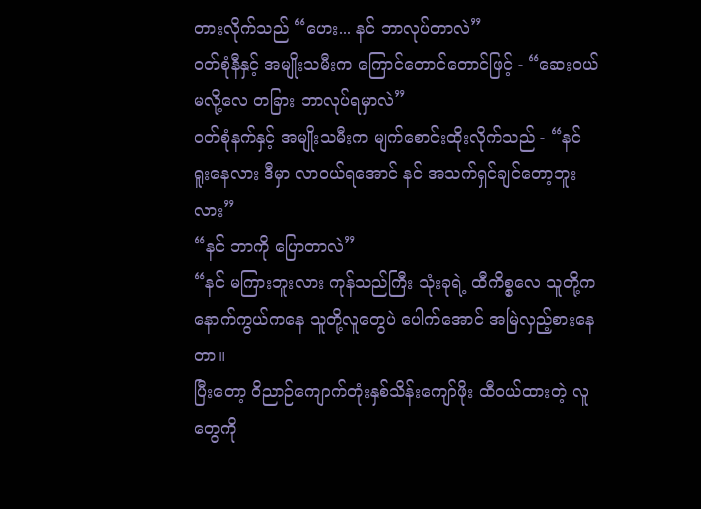တားလိုက်သည် “ဟေး... နင် ဘာလုပ်တာလဲ”
ဝတ်စုံနီနှင့် အမျိုးသမီးက ကြောင်တောင်တောင်ဖြင့် - “ဆေးဝယ်မလို့လေ တခြား ဘာလုပ်ရမှာလဲ”
ဝတ်စုံနက်နှင့် အမျိုးသမီးက မျက်စောင်းထိုးလိုက်သည် - “နင် ရူးနေလား ဒီမှာ လာဝယ်ရအောင် နင် အသက်ရှင်ချင်တော့ဘူးလား”
“နင် ဘာကို ပြောတာလဲ”
“နင် မကြားဘူးလား ကုန်သည်ကြီး သုံးခုရဲ့ ထီကိစ္စလေ သူတို့က နောက်ကွယ်ကနေ သူတို့လူတွေပဲ ပေါက်အောင် အမြဲလှည့်စားနေတာ။
ပြီးတော့ ဝိညာဉ်ကျောက်တုံးနှစ်သိန်းကျော်ဖိုး ထီဝယ်ထားတဲ့ လူတွေကို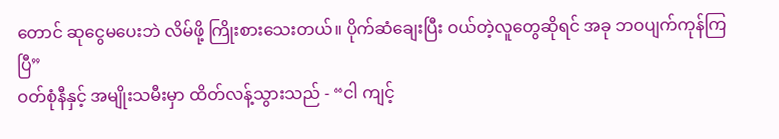တောင် ဆုငွေမပေးဘဲ လိမ်ဖို့ ကြိုးစားသေးတယ်။ ပိုက်ဆံချေးပြီး ဝယ်တဲ့လူတွေဆိုရင် အခု ဘဝပျက်ကုန်ကြပြီ”
ဝတ်စုံနီနှင့် အမျိုးသမီးမှာ ထိတ်လန့်သွားသည် - “ငါ ကျင့်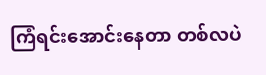ကြံရင်းအောင်းနေတာ တစ်လပဲ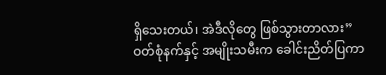ရှိသေးတယ်၊ အဲဒီလိုတွေ ဖြစ်သွားတာလား”
ဝတ်စုံနက်နှင့် အမျိုးသမီးက ခေါင်းညိတ်ပြကာ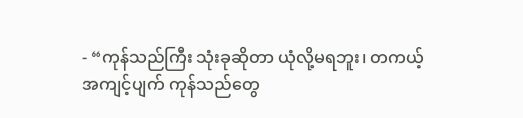- “ကုန်သည်ကြီး သုံးခုဆိုတာ ယုံလို့မရဘူး၊ တကယ့်အကျင့်ပျက် ကုန်သည်တွေ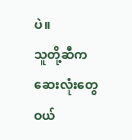ပဲ။
သူတို့ဆီကဆေးလုံးတွေဝယ်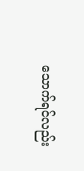သောက်ရင်လည်း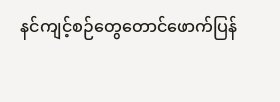နင်ကျင့်စဉ်တွေတောင်ဖောက်ပြန်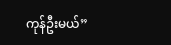ကုန်ဦးမယ်”